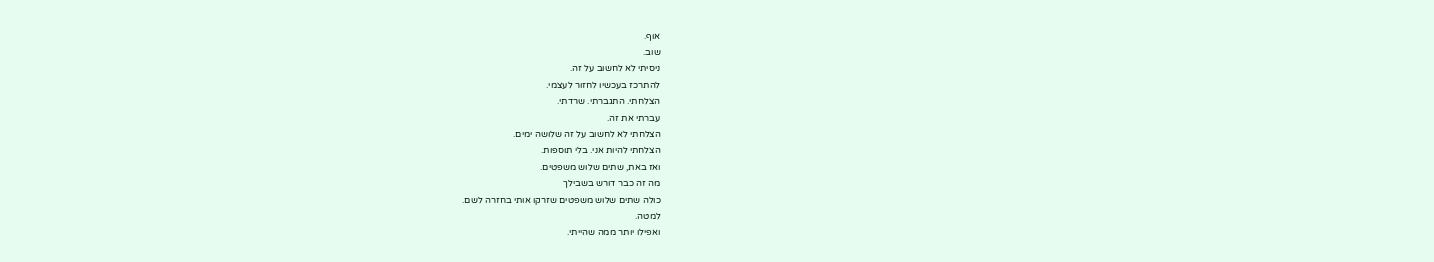אוף.
שוב.
ניסיתי לא לחשוב על זה.
להתרכז בעכשיו לחזור לעצמי.
הצלחתי. התגברתי. שרדתי.
עברתי את זה.
הצלחתי לא לחשוב על זה שלושה ימים.
הצלחתי להיות אני. בלי תוספות.
ואז באת, שתים שלוש משפטים.
מה זה כבר דורש בשבילך
כולה שתים שלוש משפטים שזרקו אותי בחזרה לשם.
למטה.
ואפילו יותר ממה שהייתי.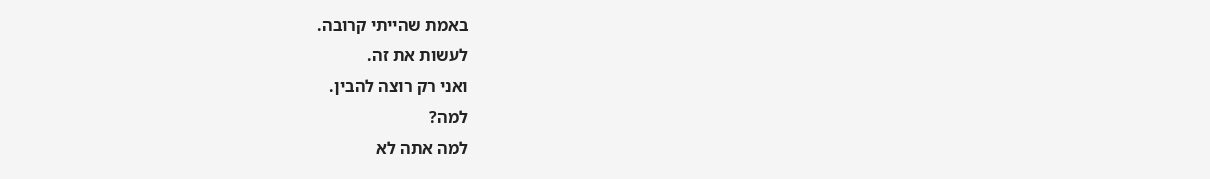באמת שהייתי קרובה.
לעשות את זה.
ואני רק רוצה להבין.
למה?
למה אתה לא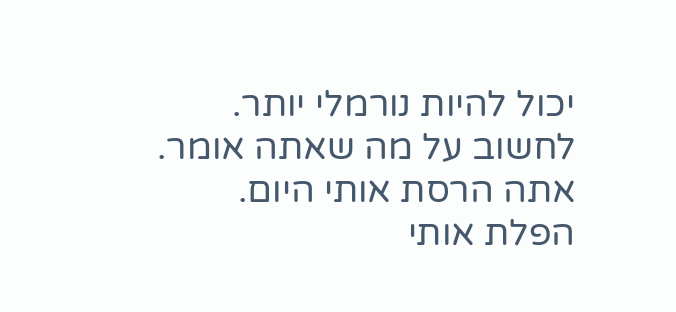יכול להיות נורמלי יותר.
לחשוב על מה שאתה אומר.
אתה הרסת אותי היום.
הפלת אותי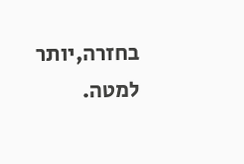בחזרה,יותר למטה.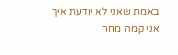באמת שאני לא יודעת איך אני קמה מחר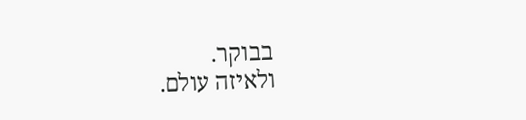בבוקר.
ולאיזה עולם.